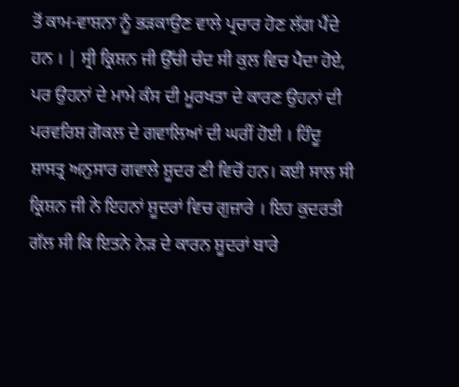ਤੋਂ ਕਾਮ-ਵਾਸ਼ਨਾ ਨੂੰ ਭੜਕਾਉਣ ਵਾਲੇ ਪ੍ਰਚਾਰ ਹੋਣ ਲੱਗ ਪੈਂਦੇ ਹਨ । | ਸ੍ਰੀ ਕ੍ਰਿਸ਼ਨ ਜੀ ਉੱਚੀ ਚੰਦ ਸੀ ਕੁਲ ਵਿਚ ਪੈਦਾ ਹੋਏ, ਪਰ ਉਹਨਾਂ ਦੇ ਮਾਮੇ ਕੰਸ ਦੀ ਮੂਰਖਤਾ ਦੇ ਕਾਰਣ ਉਹਨਾਂ ਦੀ ਪਰਵਰਿਸ਼ ਗੋਕਲ ਦੇ ਗਵਾਲਿਆਂ ਦੀ ਘਰੀਂ ਹੋਈ । ਹਿੰਦੂ ਸ਼ਾਸਤ੍ਰ ਅਨੁਸਾਰ ਗਵਾਲੇ ਸ਼ੂਦਰ ਣੀ ਵਿਚੋਂ ਹਨ। ਕਈ ਸਾਲ ਸੀ ਕ੍ਰਿਸ਼ਨ ਜੀ ਨੇ ਇਹਨਾਂ ਸ਼ੂਦਰਾਂ ਵਿਚ ਗੁਜ਼ਾਰੇ । ਇਹ ਕੁਦਰਤੀ ਗੱਲ ਸੀ ਕਿ ਇਤਨੇ ਨੇੜ ਦੇ ਕਾਰਨ ਸ਼ੂਦਰਾਂ ਬਾਰੇ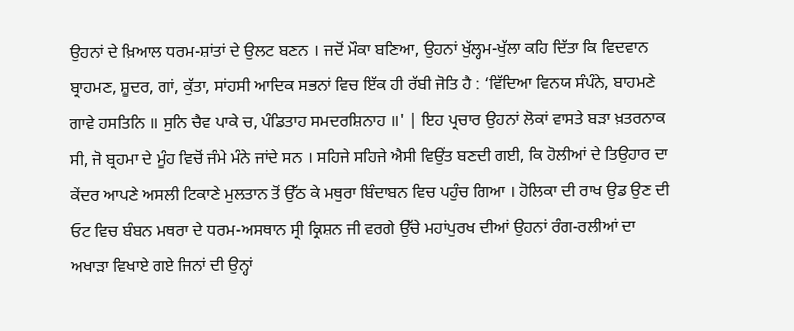ਉਹਨਾਂ ਦੇ ਖ਼ਿਆਲ ਧਰਮ-ਸ਼ਾਂਤਾਂ ਦੇ ਉਲਟ ਬਣਨ । ਜਦੋਂ ਮੌਕਾ ਬਣਿਆ, ਉਹਨਾਂ ਖੁੱਲ੍ਹਮ-ਖੁੱਲਾ ਕਹਿ ਦਿੱਤਾ ਕਿ ਵਿਦਵਾਨ ਬ੍ਰਾਹਮਣ, ਸ਼ੂਦਰ, ਗਾਂ, ਕੁੱਤਾ, ਸਾਂਹਸੀ ਆਦਿਕ ਸਭਨਾਂ ਵਿਚ ਇੱਕ ਹੀ ਰੱਬੀ ਜੋਤਿ ਹੈ : ‘ਵਿੱਦਿਆ ਵਿਨਯ ਸੰਪੰਨੇ, ਬਾਹਮਣੇ ਗਾਵੇ ਹਸਤਿਨਿ ॥ ਸੁਨਿ ਚੈਵ ਪਾਕੇ ਚ, ਪੰਡਿਤਾਹ ਸਮਦਰਸ਼ਿਨਾਹ ॥' | ਇਹ ਪ੍ਰਚਾਰ ਉਹਨਾਂ ਲੋਕਾਂ ਵਾਸਤੇ ਬੜਾ ਖ਼ਤਰਨਾਕ ਸੀ, ਜੋ ਬ੍ਰਹਮਾ ਦੇ ਮੂੰਹ ਵਿਚੋਂ ਜੰਮੇ ਮੰਨੇ ਜਾਂਦੇ ਸਨ । ਸਹਿਜੇ ਸਹਿਜੇ ਐਸੀ ਵਿਉਂਤ ਬਣਦੀ ਗਈ, ਕਿ ਹੋਲੀਆਂ ਦੇ ਤਿਉਹਾਰ ਦਾ ਕੇਂਦਰ ਆਪਣੇ ਅਸਲੀ ਟਿਕਾਣੇ ਮੁਲਤਾਨ ਤੋਂ ਉੱਠ ਕੇ ਮਥੁਰਾ ਬਿੰਦਾਬਨ ਵਿਚ ਪਹੁੰਚ ਗਿਆ । ਹੋਲਿਕਾ ਦੀ ਰਾਖ ਉਡ ਉਣ ਦੀ ਓਟ ਵਿਚ ਬੰਬਨ ਮਥਰਾ ਦੇ ਧਰਮ-ਅਸਥਾਨ ਸ੍ਰੀ ਕ੍ਰਿਸ਼ਨ ਜੀ ਵਰਗੇ ਉੱਚੇ ਮਹਾਂਪੁਰਖ ਦੀਆਂ ਉਹਨਾਂ ਰੰਗ-ਰਲੀਆਂ ਦਾ ਅਖਾੜਾ ਵਿਖਾਏ ਗਏ ਜਿਨਾਂ ਦੀ ਉਨ੍ਹਾਂ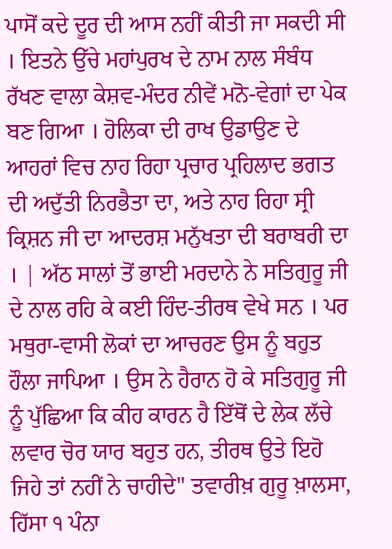ਪਾਸੋਂ ਕਦੇ ਦੂਰ ਦੀ ਆਸ ਨਹੀਂ ਕੀਤੀ ਜਾ ਸਕਦੀ ਸੀ । ਇਤਨੇ ਉੱਚੇ ਮਹਾਂਪੁਰਖ ਦੇ ਨਾਮ ਨਾਲ ਸੰਬੰਧ ਰੱਖਣ ਵਾਲਾ ਕੇਸ਼ਵ-ਮੰਦਰ ਨੀਵੇਂ ਮਨੋ-ਵੇਗਾਂ ਦਾ ਪੇਕ ਬਣ ਗਿਆ । ਹੋਲਿਕਾ ਦੀ ਰਾਖ ਉਡਾਉਣ ਦੇ ਆਹਰਾਂ ਵਿਚ ਨਾਹ ਰਿਹਾ ਪ੍ਰਚਾਰ ਪ੍ਰਹਿਲਾਦ ਭਗਤ ਦੀ ਅਦੁੱਤੀ ਨਿਰਭੈਤਾ ਦਾ, ਅਤੇ ਨਾਹ ਰਿਹਾ ਸ੍ਰੀ ਕ੍ਰਿਸ਼ਨ ਜੀ ਦਾ ਆਦਰਸ਼ ਮਨੁੱਖਤਾ ਦੀ ਬਰਾਬਰੀ ਦਾ । | ਅੱਠ ਸਾਲਾਂ ਤੋਂ ਭਾਈ ਮਰਦਾਨੇ ਨੇ ਸਤਿਗੁਰੂ ਜੀ ਦੇ ਨਾਲ ਰਹਿ ਕੇ ਕਈ ਹਿੰਦ-ਤੀਰਥ ਵੇਖੇ ਸਨ । ਪਰ ਮਥੁਰਾ-ਵਾਸੀ ਲੋਕਾਂ ਦਾ ਆਚਰਣ ਉਸ ਨੂੰ ਬਹੁਤ ਹੌਲਾ ਜਾਪਿਆ । ਉਸ ਨੇ ਹੈਰਾਨ ਹੋ ਕੇ ਸਤਿਗੁਰੂ ਜੀ ਨੂੰ ਪੁੱਛਿਆ ਕਿ ਕੀਹ ਕਾਰਨ ਹੈ ਇੱਥੋਂ ਦੇ ਲੇਕ ਲੱਚੇ ਲਵਾਰ ਚੋਰ ਯਾਰ ਬਹੁਤ ਹਨ, ਤੀਰਥ ਉਤੇ ਇਹੋ ਜਿਹੇ ਤਾਂ ਨਹੀਂ ਨੇ ਚਾਹੀਦੇ" ਤਵਾਰੀਖ਼ ਗੁਰੂ ਖ਼ਾਲਸਾ, ਹਿੱਸਾ ੧ ਪੰਨਾ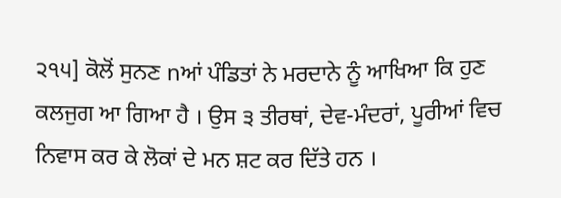੨੧੫] ਕੋਲੋਂ ਸੁਨਣ nਆਂ ਪੰਡਿਤਾਂ ਨੇ ਮਰਦਾਨੇ ਨੂੰ ਆਖਿਆ ਕਿ ਹੁਣ ਕਲਜੁਗ ਆ ਗਿਆ ਹੈ । ਉਸ ੩ ਤੀਰਥਾਂ, ਦੇਵ-ਮੰਦਰਾਂ, ਪੂਰੀਆਂ ਵਿਚ ਨਿਵਾਸ ਕਰ ਕੇ ਲੋਕਾਂ ਦੇ ਮਨ ਸ਼ਟ ਕਰ ਦਿੱਤੇ ਹਨ ।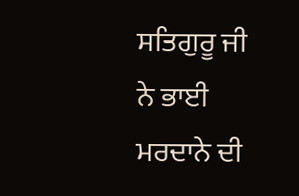ਸਤਿਗੁਰੂ ਜੀ ਨੇ ਭਾਈ ਮਰਦਾਨੇ ਦੀ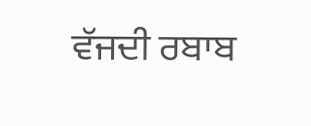ਵੱਜਦੀ ਰਬਾਬ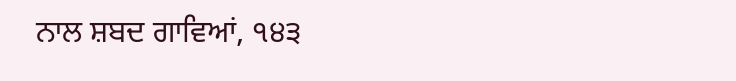ਨਾਲ ਸ਼ਬਦ ਗਾਵਿਆਂ, ੧੪੩